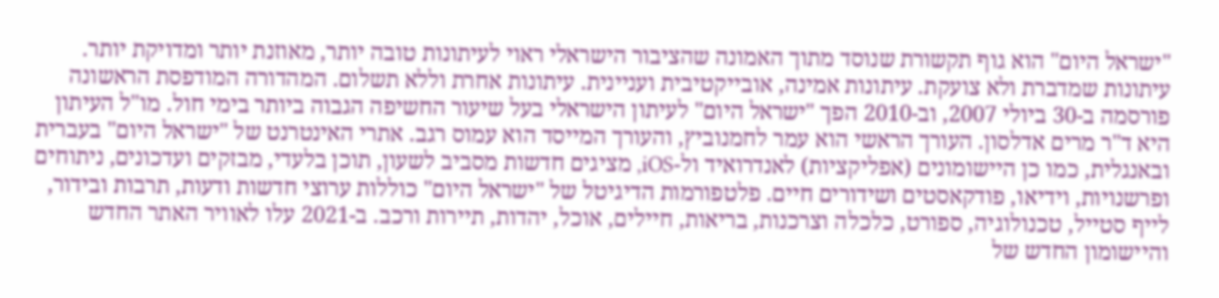"ישראל היום" הוא גוף תקשורת שנוסד מתוך האמונה שהציבור הישראלי ראוי לעיתונות טובה יותר, מאוזנת יותר ומדויקת יותר. עיתונות שמדברת ולא צועקת. עיתונות אמינה, אובייקטיבית ועניינית. עיתונות אחרת וללא תשלום. המהדורה המודפסת הראשונה פורסמה ב-30 ביולי 2007, וב-2010 הפך "ישראל היום" לעיתון הישראלי בעל שיעור החשיפה הגבוה ביותר בימי חול. מו"ל העיתון היא ד"ר מרים אדלסון. העורך הראשי הוא עמר לחמנוביץ, והעורך המייסד הוא עמוס רגב. אתרי האינטרנט של "ישראל היום" בעברית ובאנגלית, כמו כן היישומונים (אפליקציות) לאנדרואיד ול-iOS, מציגים חדשות מסביב לשעון, תוכן בלעדי, מבזקים ועדכונים, ניתוחים ופרשנויות, וידיאו, פודקאסטים ושידורים חיים. פלטפורמות הדיגיטל של "ישראל היום" כוללות ערוצי חדשות ודעות, תרבות ובידור, לייף סטייל, טכנולוגיה, ספורט, כלכלה וצרכנות, בריאות, חיילים, אוכל, יהדות, תיירות ורכב. ב-2021 עלו לאוויר האתר החדש והיישומון החדש של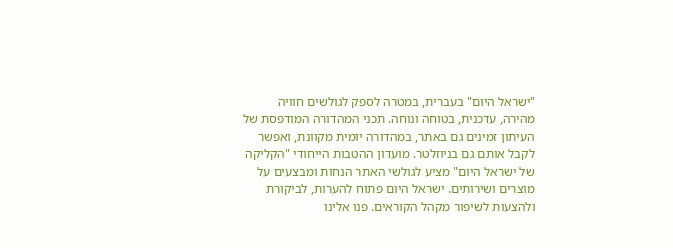"ישראל היום" בעברית, במטרה לספק לגולשים חוויה מהירה, עדכנית, בטוחה ונוחה. תכני המהדורה המודפסת של העיתון זמינים גם באתר, במהדורה יומית מקוונת, ואפשר לקבל אותם גם בניוזלטר. מועדון ההטבות הייחודי "הקליקה של ישראל היום" מציע לגולשי האתר הנחות ומבצעים על מוצרים ושירותים. ישראל היום פתוח להערות, לביקורת ולהצעות לשיפור מקהל הקוראים. פנו אלינו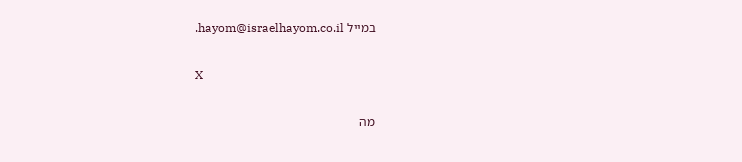במייל hayom@israelhayom.co.il.

X

מה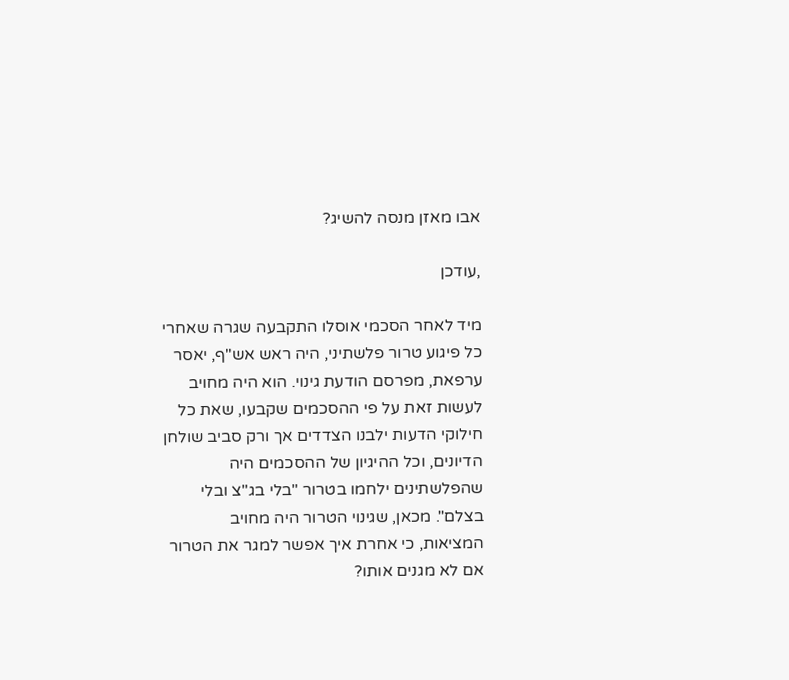אבו מאזן מנסה להשיג?

,עודכן

מיד לאחר הסכמי אוסלו התקבעה שגרה שאחרי כל פיגוע טרור פלשתיני, היה ראש אש"ף, יאסר ערפאת, מפרסם הודעת גינוי. הוא היה מחויב לעשות זאת על פי ההסכמים שקבעו, שאת כל חילוקי הדעות ילבנו הצדדים אך ורק סביב שולחן הדיונים, וכל ההיגיון של ההסכמים היה שהפלשתינים ילחמו בטרור "בלי בג"צ ובלי בצלם". מכאן, שגינוי הטרור היה מחויב המציאות, כי אחרת איך אפשר למגר את הטרור אם לא מגנים אותו?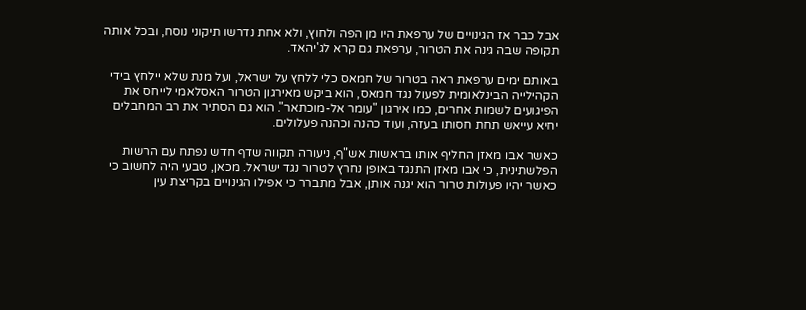אבל כבר אז הגינויים של ערפאת היו מן הפה ולחוץ, ולא אחת נדרשו תיקוני נוסח, ובכל אותה תקופה שבה גינה את הטרור, ערפאת גם קרא לג'יהאד.

באותם ימים ערפאת ראה בטרור של חמאס כלי ללחץ על ישראל, ועל מנת שלא יילחץ בידי הקהילייה הבינלאומית לפעול נגד חמאס, הוא ביקש מאירגון הטרור האסלאמי לייחס את הפיגועים לשמות אחרים, כמו אירגון "עומר אל-מוכתאר". הוא גם הסתיר את רב המחבלים יחיא עייאש תחת חסותו בעזה, ועוד כהנה וכהנה פעלולים.

כאשר אבו מאזן החליף אותו בראשות אש"ף, ניעורה תקווה שדף חדש נפתח עם הרשות הפלשתינית, כי אבו מאזן התנגד באופן נחרץ לטרור נגד ישראל. מכאן, טבעי היה לחשוב כי כאשר יהיו פעולות טרור הוא יגנה אותן, אבל מתברר כי אפילו הגינויים בקריצת עין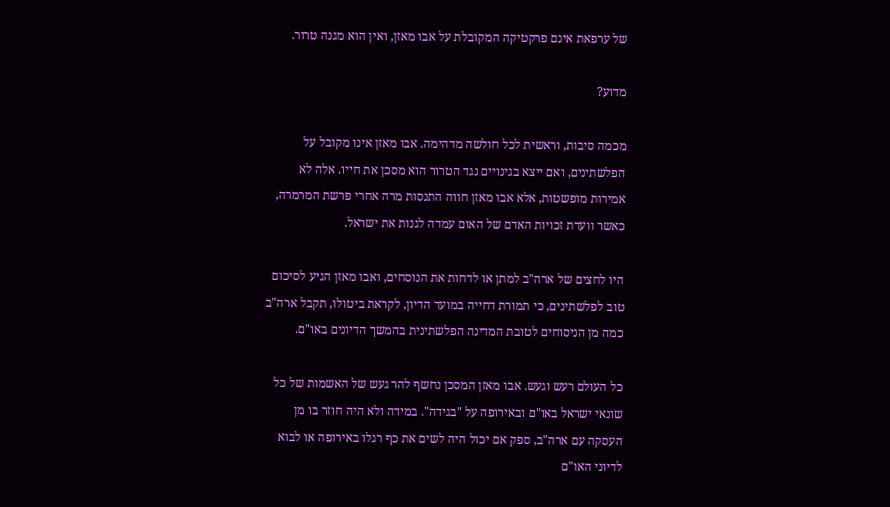של ערפאת אינם פרקטיקה המקובלת על אבו מאזן, ואין הוא מגנה טרור.

מדוע?

מכמה סיבות, וראשית לכל חולשה מדהימה. אבו מאזן אינו מקובל על הפלשתינים, ואם ייצא בגינויים נגד הטרור הוא מסכן את חייו. אלה לא אמירות מופשטות, אלא אבו מאזן חווה התנסות מרה אחרי פרשת המרמרה, כאשר וועדת זכויות האדם של האום עמדה לגנות את ישראל.

היו לחצים של ארה"ב למתן או לדחות את הנוסחים, ואבו מאזן הגיע לסיכום טוב לפלשתינים, כי תמורת דחייה במועד הדיון, לקראת ביטולו, תקבל ארה"ב כמה מן הניסוחים לטובת המדינה הפלשתינית בהמשך הדיונים באו"ם.

כל העולם רעש וגעש. אבו מאזן המסכן נחשף להר געש של האשמות של כל שונאי ישראל באו"ם ובאירופה על "בגידה". במידה ולא היה חוזר בו מן העסקה עם ארה"ב, ספק אם יכול היה לשים את כף רגלו באירופה או לבוא לדיוני האו"ם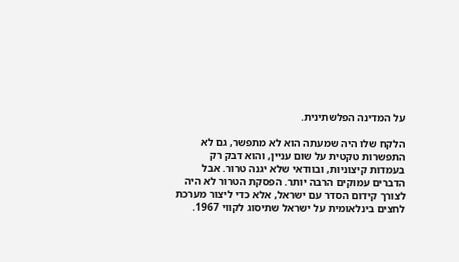על המדינה הפלשתינית.

הלקח שלו היה שמעתה הוא לא מתפשר, גם לא התפשרות טקטית על שום עניין, והוא דבק רק בעמדות קיצוניות, ובוודאי שלא יגנה טרור. אבל הדברים עמוקים הרבה יותר. הפסקת הטרור לא היה לצורך קידום הסדר עם ישראל, אלא כדי ליצור מערכת לחצים בינלאומית על ישראל שתיסוג לקווי 1967.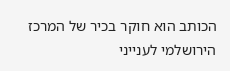הכותב הוא חוקר בכיר של המרכז הירושלמי לענייני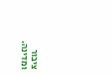ציבור ומדינה.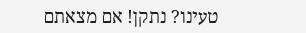טעינו? נתקן! אם מצאתם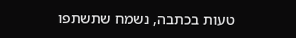טעות בכתבה, נשמח שתשתפו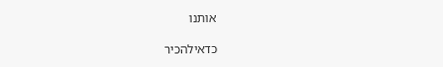אותנו

כדאילהכיר